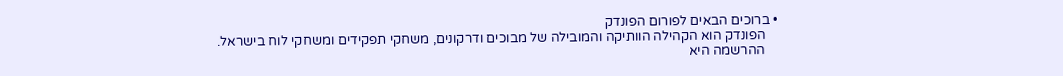• ברוכים הבאים לפורום הפונדק
    הפונדק הוא הקהילה הוותיקה והמובילה של מבוכים ודרקונים, משחקי תפקידים ומשחקי לוח בישראל.
    ההרשמה היא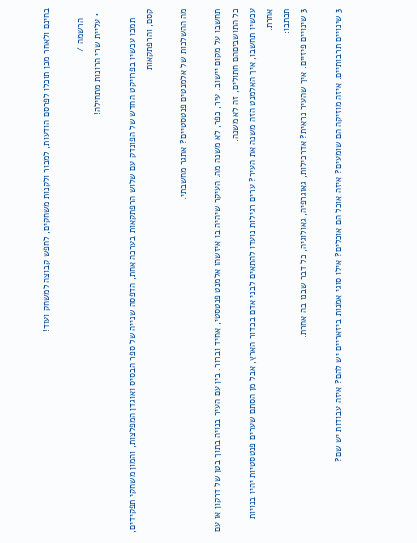בחינם ולאחר מכן תוכלו לפרסם הודעות, למכור ולקנות משחקים, לחפש קבוצה למשחק ועוד!

    הרשמה /
  • עליית שרי הרונות מתחילה!

    תמכו עכשיו בפרויקט החדש של הפונדק עם שלוש הרפתקאות בערכה אחת, הדפסה שנייה של ספר הבסיס ואוגדן המפלצות, והמון משחקי תפקידים, קסם, והרפתקאות

מה ההשלכות של אלמנטים פנטסטיים? אתגר מחשבתי.

תחשבו על מקום יישוב. עיר, כפר, לא משנה מה. העיקר שיהיה בו איזשהו אלמנט פנטסטי, אחיד וברור. בין עם העיר בנויה בתוך בטן של דרקון או עם כל התושביםהם חתולים, זה לא משנה.
עכשיו תחשבו, איך האלמנט הזה משנה את העיר? ערים רגילות נועדו להתאים לבני אדם בכדור הארץ, אבל מן הסתם שערים פנטסטיות יהיו בנויות אחרת.
תכתבו:
3 שינויים פיזיים. איך שהעיר נראית? אדרכילות, גאוגרפיה, גאולוגיה, כל דבר שבנו בה אחרת.

3 שינויים תרבותיים. איזה מוזיקה הם שומעים? איזה אוכל הם אוכלים? אילו סוגי אמנות ביזאריים יש להם? איזה עבודות יש שם?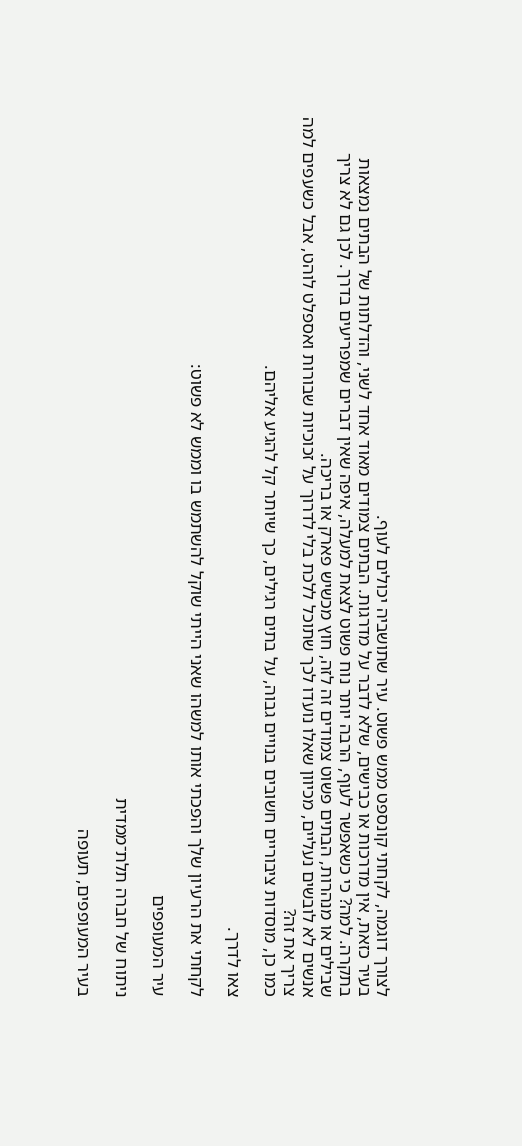לצורך דוגמה, לקחתי קונספט ממש פשוט. עיר שתושביה יכולים לעוף.
בעיר כזאת, אין מדרכות או כבישים, שלא לדבר על מדרגות. הבתים צמודים מאוד אחד לשני, והדלתות של הבתים נמצאות בתקרה. למה? כי כשאפשר לעוף, הרבה יותר נוח פשוט לצאת למעלה, איפה שאין דברים שמפריעים בדרך. לכן גם לא צריך שבילים או מנהרות, הבתים פשוט צמודים זה לזה, חוץ מכשיש פארק או בריכה.
אנשים לא לובשים נעליים, מכיוון שאלו נועדו לכך שתוכל ללכת בלי לדרוך על זכוכיות שבורות ואספלט לוהט, אבל כשעפים למה צריך את זה?
כמו כן, מוסדות ציבוריים חשובים בנויים גבוה, על בתים רגילים, כך שיותר קל להגיע אליהם.

צאו לדרך.

לקחתי את הרעיון שלך והפכתי אותו למשהו שאני הייתי שוקל להשתמש בו וממש לא פשוט:

עיר המעופפים

ניתוח של חברה תלת־ממדית

בעיר המעופפים, תעופה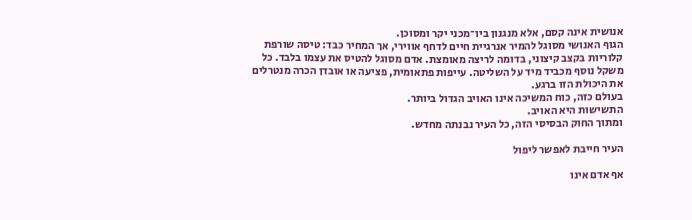אנושית אינה קסם, אלא מנגנון ביו־מכני יקר ומסוכן.
הגוף האנושי מסוגל להמיר אנרגיית חיים לדחף אווירי, אך המחיר כבד: טיסה שורפת קלוריות בקצב קיצוני, בדומה לריצה מאומצת. אדם מסוגל להטיס את עצמו בלבד. כל משקל נוסף מכביד מיד על השליטה. עייפות פתאומית, פציעה או אובדן הכרה מנטרלים את היכולת הזו ברגע.
בעולם כזה, כוח המשיכה אינו האויב הגדול ביותר.
התשישות היא האויב.
ומתוך החוק הבסיסי הזה, כל העיר נבנתה מחדש.

העיר חייבת לאפשר ליפול

אף אדם אינו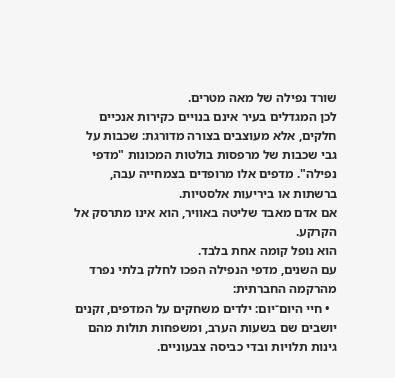שורד נפילה של מאה מטרים.
לכן המגדלים בעיר אינם בנויים כקירות אנכיים חלקים, אלא מעוצבים בצורה מדורגת: שכבות על גבי שכבות של מרפסות בולטות המכונות "מדפי נפילה". מדפים אלו מרופדים בצמחייה עבה, ברשתות או ביריעות אלסטיות.
אם אדם מאבד שליטה באוויר, הוא אינו מתרסק אל הקרקע.
הוא נופל קומה אחת בלבד.
עם השנים, מדפי הנפילה הפכו לחלק בלתי נפרד מהרקמה החברתית:
  • חיי היום־יום: ילדים משחקים על המדפים, זקנים יושבים שם בשעות הערב, ומשפחות תולות מהם גינות תלויות ובדי כביסה צבעוניים.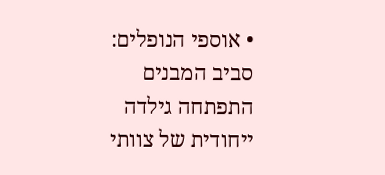• אוספי הנופלים: סביב המבנים התפתחה גילדה ייחודית של צוותי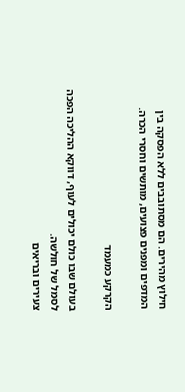חילוץ מהירים. הם מסתובבים ללא הפסקה בין המדפים ומפנים פצועים, מותשים וחסרי הכרה.

הקרקע כמעמד

בעולם שבו כולם יכולים לעוף, דווקא ההליכה הפכה לסמל של חולשה.
צעירים ובריאים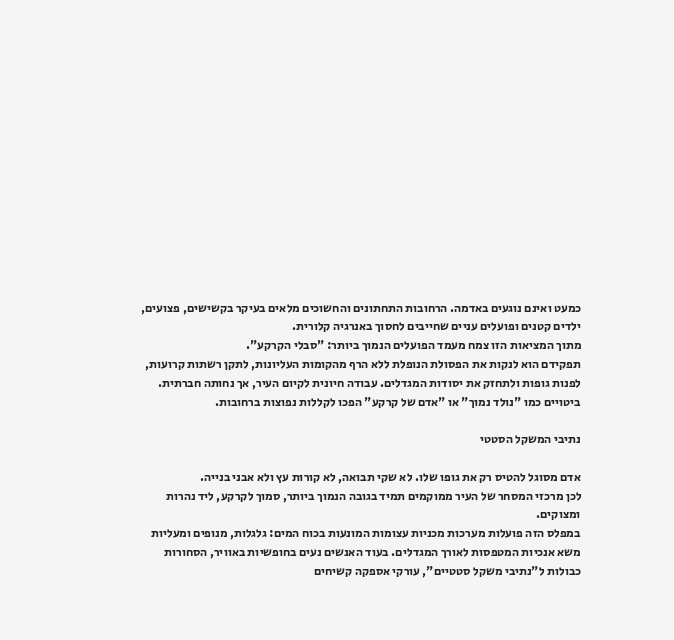כמעט ואינם נוגעים באדמה. הרחובות התחתונים והחשוכים מלאים בעיקר בקשישים, פצועים, ילדים קטנים ופועלים עניים שחייבים לחסוך באנרגיה קלורית.
מתוך המציאות הזו צמח מעמד הפועלים הנמוך ביותר: "סבלי הקרקע".
תפקידם הוא לנקות את הפסולת הנופלת ללא הרף מהקומות העליונות, לתקן רשתות קרועות, לפנות גופות ולתחזק את יסודות המגדלים. עבודה חיונית לקיום העיר, אך נחותה חברתית.
ביטויים כמו "נולד נמוך" או "אדם של קרקע" הפכו לקללות נפוצות ברחובות.

נתיבי המשקל הסטטי

אדם מסוגל להטיס רק את גופו שלו. לא שקי תבואה, לא קורות עץ ולא אבני בנייה.
לכן מרכזי המסחר של העיר ממוקמים תמיד בגובה הנמוך ביותר, סמוך לקרקע, ליד נהרות ומצוקים.
במפלס הזה פועלות מערכות מכניות עצומות המונעות בכוח המים: גלגלות, מנופים ומעליות משא אנכיות המטפסות לאורך המגדלים. בעוד האנשים נעים בחופשיות באוויר, הסחורות כבולות ל"נתיבי משקל סטטיים", עורקי אספקה קשיחים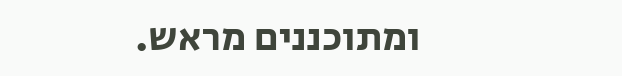ומתוכננים מראש.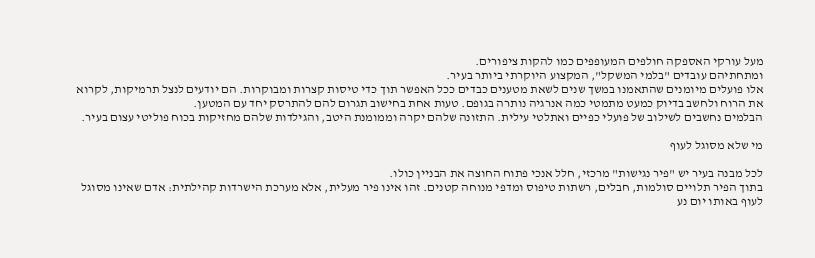מעל עורקי האספקה חולפים המעופפים כמו להקות ציפורים.
ומתחתיהם עובדים "בלמי המשקל", המקצוע היוקרתי ביותר בעיר.
אלו פועלים מיומנים שהתאמנו במשך שנים לשאת מטענים כבדים ככל האפשר תוך כדי טיסות קצרות ומבוקרות. הם יודעים לנצל תרמיקות, לקרוא את הרוח ולחשב בדיוק כמעט מתמטי כמה אנרגיה נותרה בגופם. טעות אחת בחישוב תגרום להם להתרסק יחד עם המטען.
הבלמים נחשבים לשילוב של פועלי כפיים ואתלטי עילית. התזונה שלהם יקרה וממומנת היטב, והגילדות שלהם מחזיקות בכוח פוליטי עצום בעיר.

מי שלא מסוגל לעוף

לכל מבנה בעיר יש "פיר נגישות" מרכזי, חלל אנכי פתוח החוצה את הבניין כולו.
בתוך הפיר תלויים סולמות, חבלים, רשתות טיפוס ומדפי מנוחה קטנים. זהו אינו פיר מעלית, אלא מערכת הישרדות קהילתית: אדם שאינו מסוגל לעוף באותו יום נע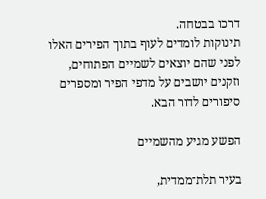דרכו בבטחה.
תינוקות לומדים לעוף בתוך הפירים האלו לפני שהם יוצאים לשמיים הפתוחים, וזקנים יושבים על מדפי הפיר ומספרים סיפורים לדור הבא.

הפשע מגיע מהשמיים

בעיר תלת־ממדית,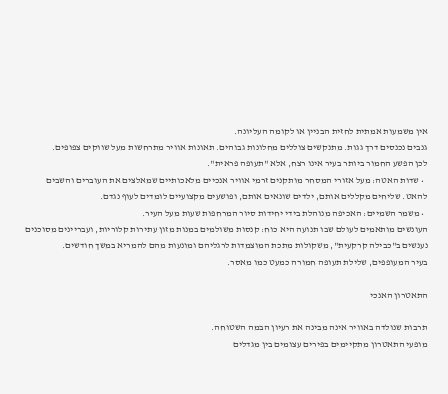אין משמעות אמתית לחזית הבניין או לקומה העליונה.
גנבים נכנסים דרך גגות. מתנקשים צוללים מחלונות גבוהים. תאונות אוויר מתרחשות מעל שווקים צפופים.
לכן הפשע החמור ביותר בעיר אינו רצח, אלא "תעופה פראית".
  • שדות האטה: מעל אזורי המסחר מותקנים זרמי אוויר אנכיים מלאכותיים שמאלצים את העוברים והשבים להאט. שליחים מקללים אותם, ילדים שונאים אותם, ופושעים מקצועיים לומדים לעוף נגדם.
  • משמר השמיים: האכיפה מנוהלת בידי יחידות סיור המרחפות שעות מעל העיר.
העונשים מותאמים לעולם שבו תנועה היא כוח: קנסות משולמים במנות מזון עתירות קלוריות, ועבריינים מסוכנים נענשים ב"כבילה קרקעית", משקולות מתכת המוצמדות לרגליהם ומונעות מהם להמריא במשך חודשים.
בעיר המעופפים, שלילת תעופה חמורה כמעט כמו מאסר.

התאטרון האנכי

תרבות שנולדה באוויר אינה מבינה את רעיון הבמה השטוחה.
מופעי התאטרון מתקיימים בפירים עצומים בין מגדלים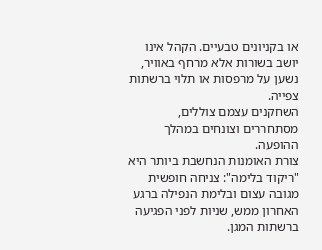או בקניונים טבעיים. הקהל אינו יושב בשורות אלא מרחף באוויר, נשען על מרפסות או תלוי ברשתות צפייה.
השחקנים עצמם צוללים, מסתחררים וצונחים במהלך ההופעה.
צורת האומנות הנחשבת ביותר היא "ריקוד בלימה": צניחה חופשית מגובה עצום ובלימת הנפילה ברגע האחרון ממש, שניות לפני הפגיעה ברשתות המגן.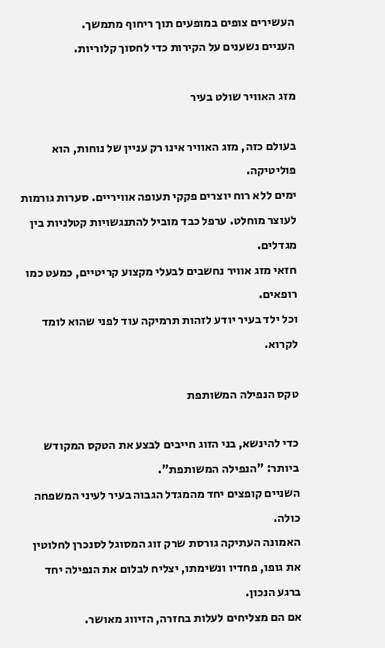העשירים צופים במופעים תוך ריחוף מתמשך.
העניים נשענים על הקירות כדי לחסוך קלוריות.

מזג האוויר שולט בעיר

בעולם כזה, מזג האוויר אינו רק עניין של נוחות, הוא פוליטיקה.
ימים ללא רוח יוצרים פקקי תעופה אוויריים. סערות גורמות לעוצר מוחלט. ערפל כבד מוביל להתנגשויות קטלניות בין מגדלים.
חזאי מזג אוויר נחשבים לבעלי מקצוע קריטיים, כמעט כמו רופאים.
וכל ילד בעיר יודע לזהות תרמיקה עוד לפני שהוא לומד לקרוא.

טקס הנפילה המשותפת

כדי להינשא, בני הזוג חייבים לבצע את הטקס המקודש ביותר: "הנפילה המשותפת".
השניים קופצים יחד מהמגדל הגבוה בעיר לעיני המשפחה כולה.
האמונה העתיקה גורסת שרק זוג המסוגל לסנכרן לחלוטין את גופו, פחדיו ונשימתו, יצליח לבלום את הנפילה יחד ברגע הנכון.
אם הם מצליחים לעלות בחזרה, הזיווג מאושר.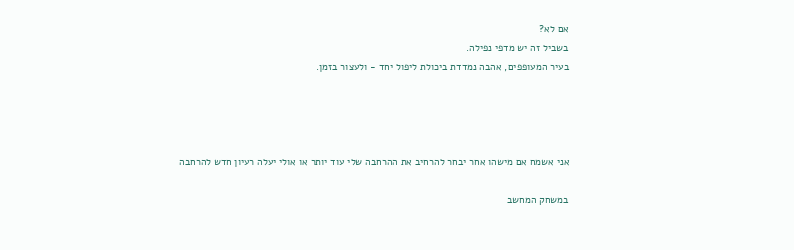אם לא?
בשביל זה יש מדפי נפילה.
בעיר המעופפים, אהבה נמדדת ביכולת ליפול יחד - ולעצור בזמן.




אני אשמח אם מישהו אחר יבחר להרחיב את ההרחבה שלי עוד יותר או אולי יעלה רעיון חדש להרחבה

במשחק המחשב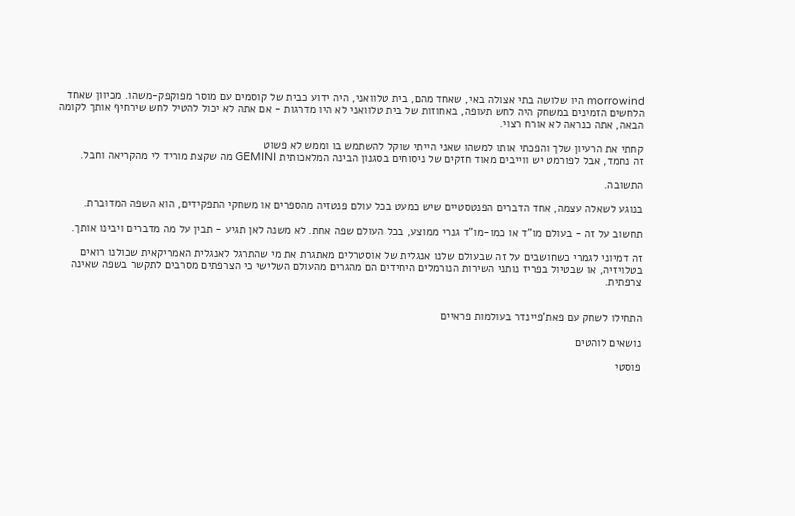morrowind היו שלושה בתי אצולה באי, שאחד מהם, בית טלוואני, היה ידוע כבית של קוסמים עם מוסר מפוקפק-משהו. מכיוון שאחד הלחשים הזמינים במשחק היה לחש תעופה, באחוזות של בית טלוואני לא היו מדרגות - אם אתה לא יכול להטיל לחש שירחיף אותך לקומה הבאה, אתה כנראה לא אורח רצוי.

קחתי את הרעיון שלך והפכתי אותו למשהו שאני הייתי שוקל להשתמש בו וממש לא פשוט
זה נחמד, אבל לפורמט יש ווייבים מאוד חזקים של ניסוחים בסגנון הבינה המלאכותית GEMINI מה שקצת מוריד לי מהקריאה וחבל.

התשובה.

בנוגע לשאלה עצמה, אחד הדברים הפנטסטיים שיש כמעט בכל עולם פנטזיה מהספרים או משחקי התפקידים, הוא השפה המדוברת.

תחשוב על זה - בעולם מו"ד או כמו-מו"ד גנרי ממוצע, בכל העולם שפה אחת. לא משנה לאן תגיע - תבין על מה מדברים ויבינו אותך.

זה דמיוני לגמרי כשחושבים על זה שבעולם שלנו אנגלית של אוסטרלים מאתגרת את מי שהתרגל לאנגלית האמריקאית שכולנו רואים בטלויזיה, או שבטיול בפריז נותני השירות הנורמלים היחידים הם מהגרים מהעולם השלישי כי הצרפתים מסרבים לתקשר בשפה שאינה צרפתית.


התחילו לשחק עם פאת'פיינדר בעולמות פראיים

נושאים לוהטים

פוסטי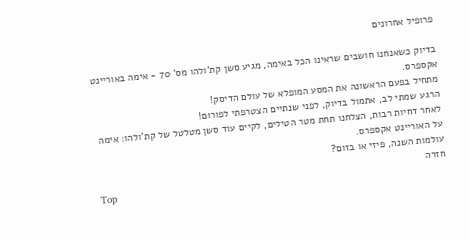פרופיל אחרונים

בדיוק כשאנחנו חושבים שראינו הכל באימה, מגיע סשן קת'ולהו מס' 70 - אימה באוריינט אקספרס.
מתחיל בפעם הראשונה את המסע המופלא של עולם הדיסק!
הרגע שמתי לב, אתמול בדיוק, לפני שנתיים הצטרפתי לפורום!
לאחר דחיות רבות, הצלחנו תחת מטר הטילים, לקיים עוד סשן מטלטל של קת'ולהו: אימה על האוריינט אקספרס.
עולמות השנה, פיזי או בזום?
חזרה
Top